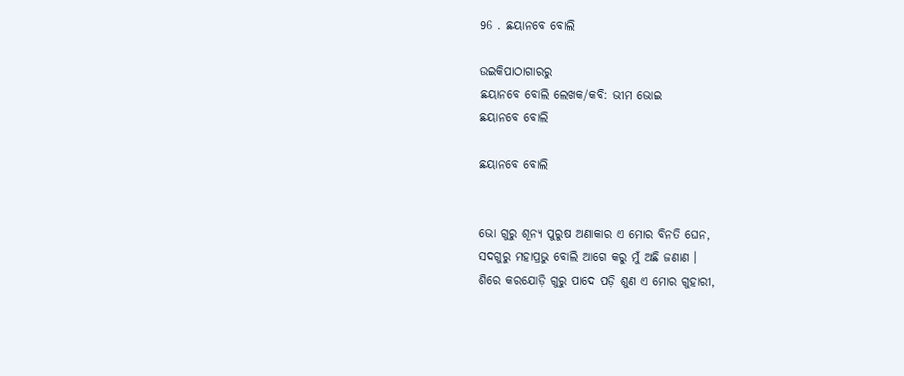96 . ଛୟାନବେ ବୋଲି

ଉଇକିପାଠାଗାର‌ରୁ
ଛୟାନବେ ବୋଲି ଲେଖକ/କବି: ଭୀମ ଭୋଇ
ଛୟାନବେ ବୋଲି

ଛୟାନବେ ବୋଲି


ଭୋ ଗୁରୁ ଶୂନ୍ୟ ପୁରୁଷ ଅଣାକାର ଏ ମୋର ବିନତି ଘେନ,
ସଦଗୁରୁ ମହାପ୍ରଭୁ ବୋଲି ଆଗେ କରୁ ମୁଁ ଅଛି ଜଣାଣ ।
ଶିରେ କରଯୋଡ଼ି ଗୁରୁ ପାଦେ ପଡ଼ି ଶୁଣ ଏ ମୋର ଗୁହାରୀ,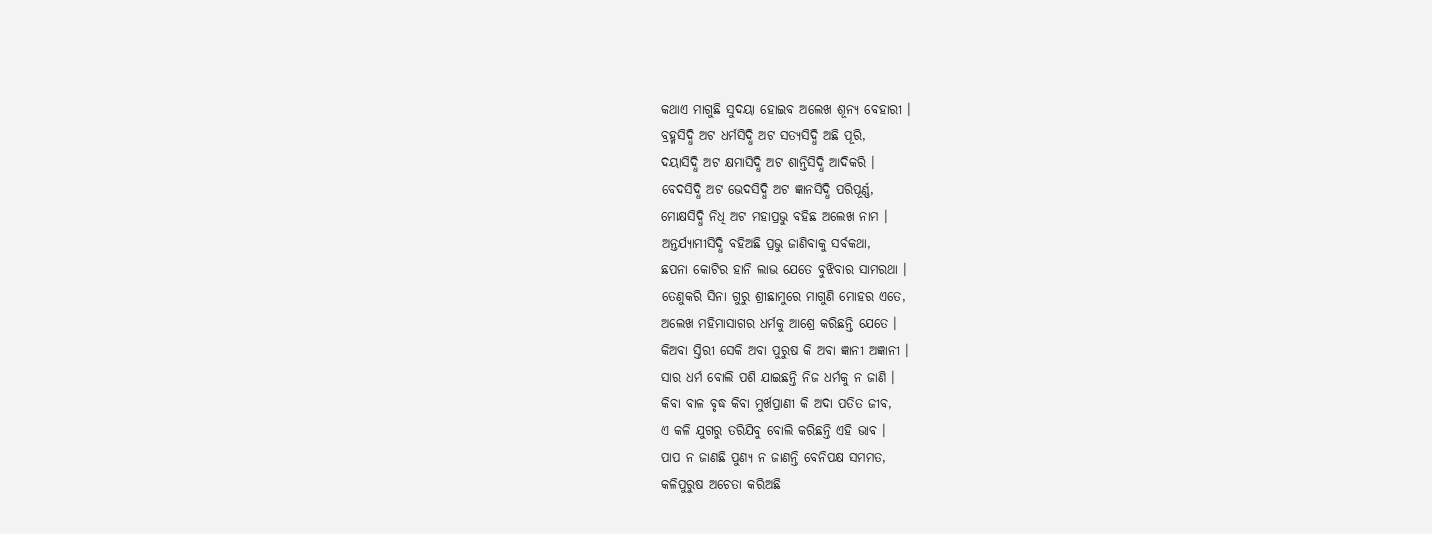କଥାଏ ମାଗୁଛି ସୁଦୟା ହୋଇବ ଅଲେଖ ଶୂନ୍ୟ ବେହାରୀ ।
ବ୍ରହ୍ମସିଦ୍ଧି ଅଟ ଧର୍ମସିଦ୍ଧି ଅଟ ସତ୍ୟସିଦ୍ଧି ଅଛି ପୂରି,
ଦୟାସିଦ୍ଧି ଅଟ କ୍ଷମାସିଦ୍ଧି ଅଟ ଶାନ୍ତିସିଦ୍ଧି ଆଦିକରି ।
ବେଦସିଦ୍ଧି ଅଟ ଭେଦସିଦ୍ଧି ଅଟ ଜ୍ଞାନସିଦ୍ଧି ପରିପୂର୍ଣ୍ଣ,
ମୋକ୍ଷସିଦ୍ଧି ନିଧି ଅଟ ମହାପ୍ରଭୁ ବହିଛ ଅଲେଖ ନାମ ।
ଅନ୍ତର୍ଯ୍ୟାମୀସିଦ୍ଧି ବହିଅଛି ପ୍ରଭୁ ଜାଣିବାକୁ ସର୍ବକଥା,
ଛପନା କୋଟିର ହାନି ଲାଭ ଯେତେ ବୁଝିବାର ସାମରଥା ।
ତେଣୁକରି ସିନା ଗୁରୁ ଶ୍ରୀଛାମୁରେ ମାଗୁଣି ମୋହର ଏତେ,
ଅଲେଖ ମହିମାସାଗର ଧର୍ମକୁ ଆଶ୍ରେ କରିଛନ୍ତି ଯେତେ ।
କିଅବା ସ୍ତିରୀ ସେକି ଅବା ପୁରୁଷ କି ଅବା ଜ୍ଞାନୀ ଅଜ୍ଞାନୀ ।
ସାର ଧର୍ମ ବୋଲି ପଶି ଯାଇଛନ୍ତି ନିଜ ଧର୍ମକୁ ନ ଜାଣି ।
କିବା ବାଳ ବୃଦ୍ଧ କିବା ମୁର୍ଖପ୍ରାଣୀ କି ଅଦା ପତିତ ଜୀବ,
ଏ କଳି ଯୁଗରୁ ତରିଯିବୁ ବୋଲି କରିଛନ୍ତି ଏହି ଭାବ ।
ପାପ ନ ଜାଣଛି ପୁଣ୍ୟ ନ ଜାଣନ୍ତି ବେନିପକ୍ଷ ସମମତ,
କଳିପୁରୁଷ ଅଚେତା କରିଅଛି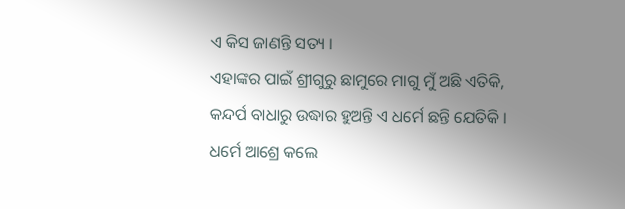ଏ କିସ ଜାଣନ୍ତି ସତ୍ୟ ।
ଏହାଙ୍କର ପାଇଁ ଶ୍ରୀଗୁରୁ ଛାମୁରେ ମାଗୁ ମୁଁ ଅଛି ଏତିକି,
କନ୍ଦର୍ପ ବାଧାରୁ ଉଦ୍ଧାର ହୁଅନ୍ତି ଏ ଧର୍ମେ ଛନ୍ତି ଯେତିକି ।
ଧର୍ମେ ଆଶ୍ରେ କଲେ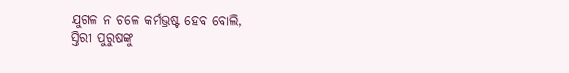ଯୁଗଳ ନ ଚଳେ କର୍ମଭ୍ରଷ୍ଟ ହେବ ବୋଲି,
ସ୍ତିରୀ ପୁରୁଷଙ୍କୁ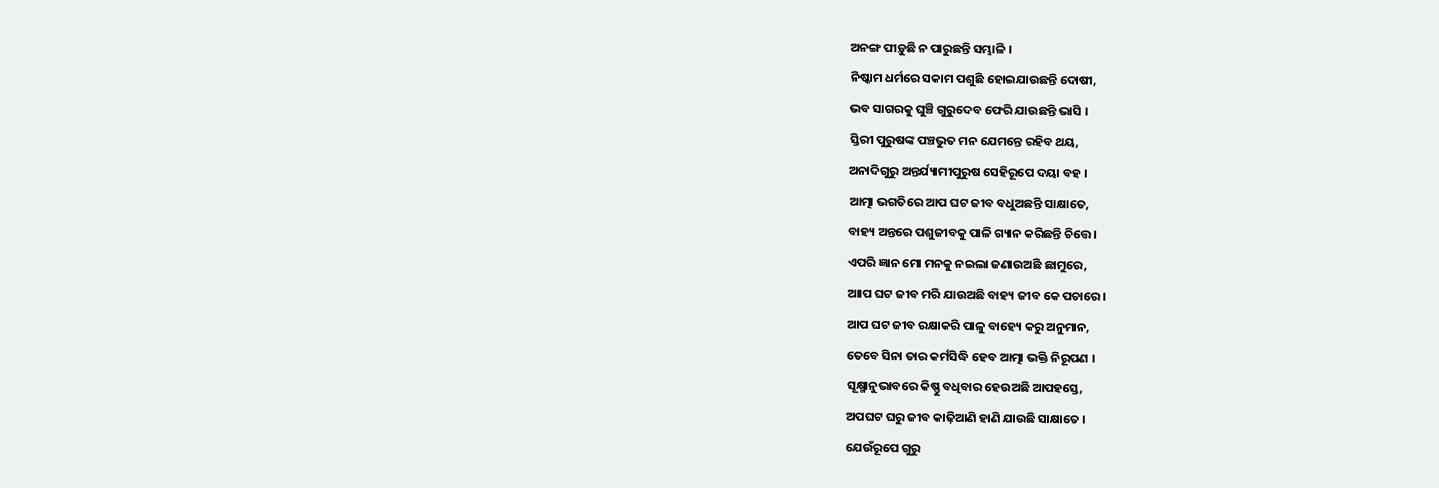ଅନଙ୍ଗ ପୀଡ଼ୁଛି ନ ପାରୁଛନ୍ତି ସମ୍ଭାଳି ।
ନିଷ୍କାମ ଧର୍ମରେ ସକାମ ପଶୁଛି ହୋଇଯାଉଛନ୍ତି ଦୋଷୀ,
ଭବ ସାଗରକୁ ଘୁଞ୍ଚି ଗୁରୁଦେବ ଫେରି ଯାଉଛନ୍ତି ଭାସି ।
ସ୍ତିରୀ ପୁରୁଷଙ୍କ ପଞ୍ଚଭୁତ ମନ ଯେମନ୍ତେ ରହିବ ଥୟ,
ଅନାଦିଗୁରୁ ଅନ୍ତର୍ଯ୍ୟାମୀପୁରୁଷ ସେହିରୂପେ ଦୟା ବହ ।
ଆତ୍ମା ଭଗତିରେ ଆପ ଘଟ ଜୀବ ବଧୁଅଛନ୍ତି ସାକ୍ଷାତେ,
ବାହ୍ୟ ଅନ୍ତରେ ପଶୁଜୀବକୁ ପାଳି ଗ୍ୟାନ କରିଛନ୍ତି ଚିତ୍ତେ ।
ଏପରି ଜ୍ଞାନ ମୋ ମନକୁ ନଇଲା ଜଣାଉଅଛି ଛାମୁରେ,
ଆାପ ଘଟ ଜୀବ ମରି ଯାଉଅଛି ବାହ୍ୟ ଜୀବ କେ ପଚାରେ ।
ଆପ ଘଟ ଜୀବ ରକ୍ଷାକରି ପାଳୁ ବାହ୍ୟେ କରୁ ଅନୁମାନ,
ତେବେ ସିନା ତାର କର୍ମସିଦ୍ଧି ହେବ ଆତ୍ମା ଭକ୍ତି ନିରୂପଣ ।
ସୂକ୍ଷ୍ମାନୁଭାବରେ କିଷ୍ଣୁ ବଧିବାର ହେଉଅଛି ଆପହସ୍ତେ,
ଅପଘଟ ଘରୁ ଜୀବ କାଢ଼ିଆଣି ହାଣି ଯାଉଛି ସାକ୍ଷାତେ ।
ଯେଉଁରୂପେ ଗୁରୁ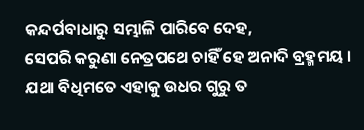କନ୍ଦର୍ପବାଧାରୁ ସମ୍ଭାଳି ପାରିବେ ଦେହ,
ସେପରି କରୁଣା ନେତ୍ରପଥେ ଚାହିଁ ହେ ଅନାଦି ବ୍ରହ୍ମମୟ ।
ଯଥା ବିଧିମତେ ଏହାକୁ ଉଧର ଗୁରୁ ତ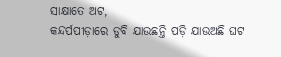ସାକ୍ଷାତେ ଅଟ,
କନ୍ଦର୍ପପୀଡ଼ାରେ ଡୁବି ଯାଉଛନ୍ତି ପଡ଼ି ଯାଉଅଛି ଘଟ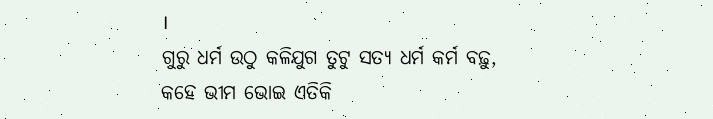।
ଗୁରୁ ଧର୍ମ ଉଠୁ କଳିଯୁଗ ତୁଟୁ ସତ୍ୟ ଧର୍ମ କର୍ମ ବଢ଼ୁ,
କହେ ଭୀମ ଭୋଇ ଏତିକି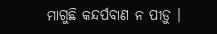ମାଗୁଛି କନ୍ଦର୍ପବାଣ ନ ପୀଡ଼ୁ ।